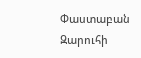Փաստաբան Զարուհի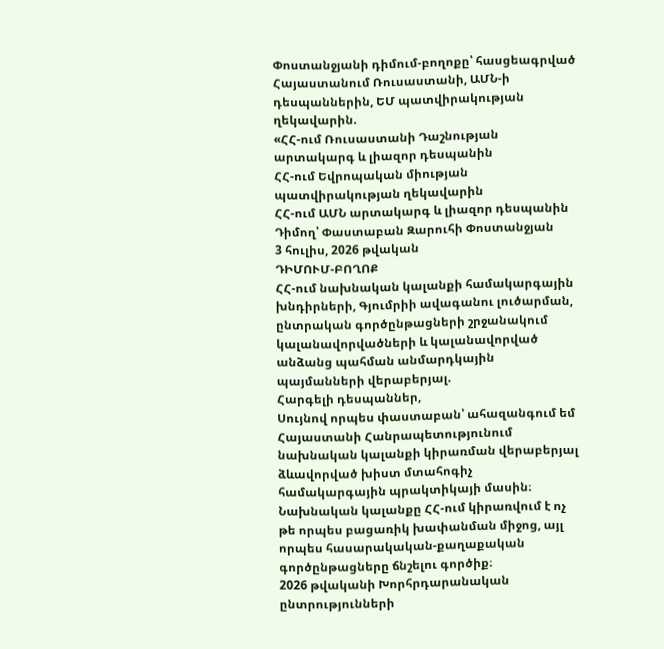Փոստանջյանի դիմում-բողոքը՝ հասցեագրված Հայաստանում Ռուսաստանի, ԱՄՆ-ի դեսպաններին, ԵՄ պատվիրակության ղեկավարին.
«ՀՀ-ում Ռուսաստանի Դաշնության արտակարգ և լիազոր դեսպանին
ՀՀ-ում Եվրոպական միության պատվիրակության ղեկավարին
ՀՀ-ում ԱՄՆ արտակարգ և լիազոր դեսպանին
Դիմող՝ Փաստաբան Զարուհի Փոստանջյան
3 հուլիս, 2026 թվական
ԴԻՄՈՒՄ-ԲՈՂՈՔ
ՀՀ-ում նախնական կալանքի համակարգային խնդիրների, Գյումրիի ավագանու լուծարման, ընտրական գործընթացների շրջանակում կալանավորվածների և կալանավորված անձանց պահման անմարդկային պայմանների վերաբերյալ.
Հարգելի դեսպաններ,
Սույնով որպես փաստաբան՝ ահազանգում եմ Հայաստանի Հանրապետությունում նախնական կալանքի կիրառման վերաբերյալ ձևավորված խիստ մտահոգիչ համակարգային պրակտիկայի մասին։ Նախնական կալանքը ՀՀ-ում կիրառվում է ոչ թե որպես բացառիկ խափանման միջոց, այլ որպես հասարակական-քաղաքական գործընթացները ճնշելու գործիք։
2026 թվականի Խորհրդարանական ընտրությունների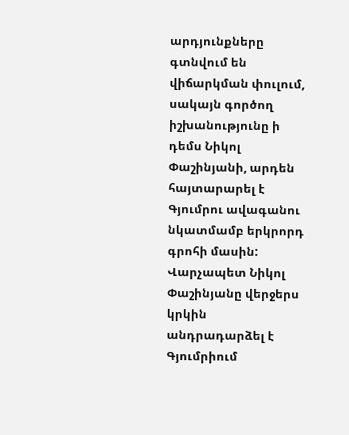արդյունքները գտնվում են վիճարկման փուլում, սակայն գործող իշխանությունը ի դեմս Նիկոլ Փաշինյանի, արդեն հայտարարել է Գյումրու ավագանու նկատմամբ երկրորդ գրոհի մասին:
Վարչապետ Նիկոլ Փաշինյանը վերջերս կրկին անդրադարձել է Գյումրիում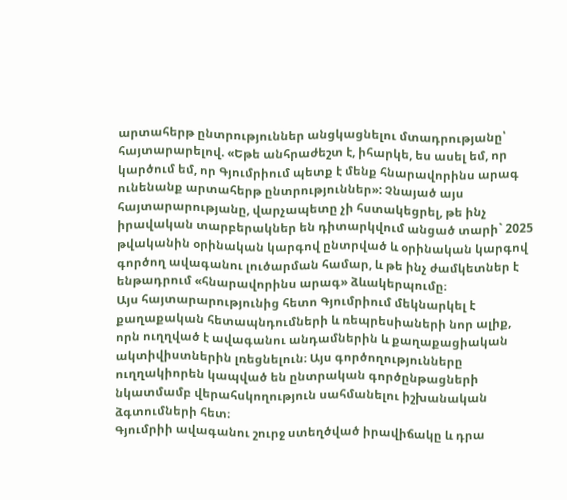արտահերթ ընտրություններ անցկացնելու մտադրությանը՝ հայտարարելով. «Եթե անհրաժեշտ է, իհարկե, ես ասել եմ, որ կարծում եմ, որ Գյումրիում պետք է մենք հնարավորինս արագ ունենանք արտահերթ ընտրություններ»: Չնայած այս հայտարարությանը, վարչապետը չի հստակեցրել, թե ինչ իրավական տարբերակներ են դիտարկվում անցած տարի` 2025 թվականին օրինական կարգով ընտրված և օրինական կարգով գործող ավագանու լուծարման համար, և թե ինչ ժամկետներ է ենթադրում «հնարավորինս արագ» ձևակերպումը։
Այս հայտարարությունից հետո Գյումրիում մեկնարկել է քաղաքական հետապնդումների և ռեպրեսիաների նոր ալիք, որն ուղղված է ավագանու անդամներին և քաղաքացիական ակտիվիստներին լռեցնելուն։ Այս գործողությունները ուղղակիորեն կապված են ընտրական գործընթացների նկատմամբ վերահսկողություն սահմանելու իշխանական ձգտումների հետ։
Գյումրիի ավագանու շուրջ ստեղծված իրավիճակը և դրա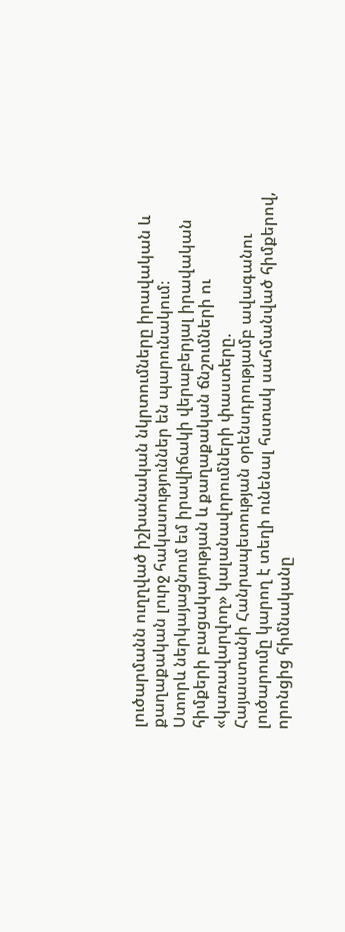լուծարմանն ուղղված իշխանական նկրտումները իրավական և քաղաքական լուրջ հակասություններ են պարունակում։
Ստորև ներկայացնում եմ իրավիճակի վերաբերյալ իրավական հիմքերի բացակայության և քաղաքական ճնշումների ու «կառավարվող» կալանավորումների փաստերը.
Հայաստանի Հանրապետության օրենսդրությամբ ավագանու լուծարումը կարող է տեղի ունենալ հստակ սահմանված հիմքերով, որոնցից հիմնականը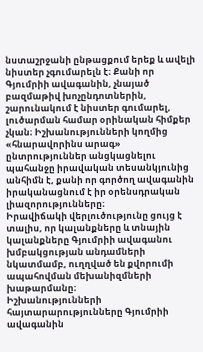նստաշրջանի ընթացքում երեք և ավելի նիստեր չգումարելն է։ Քանի որ Գյումրիի ավագանին, չնայած բազմաթիվ խոչընդոտներին, շարունակում է նիստեր գումարել, լուծարման համար օրինական հիմքեր չկան։ Իշխանությունների կողմից «հնարավորինս արագ» ընտրություններ անցկացնելու պահանջը իրավական տեսանկյունից անհիմն է, քանի որ գործող ավագանին իրականացնում է իր օրենսդրական լիազորությունները։
Իրավիճակի վերլուծությունը ցույց է տալիս, որ կալանքները և տնային կալանքները Գյումրիի ավագանու խմբակցության անդամների նկատմամբ, ուղղված են քվորումի ապահովման մեխանիզմների խաթարմանը։
Իշխանությունների հայտարարությունները Գյումրիի ավագանին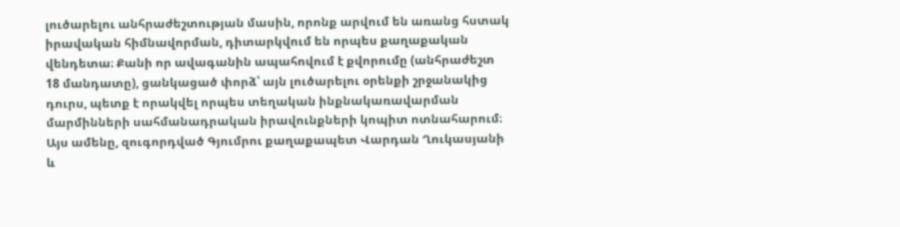լուծարելու անհրաժեշտության մասին, որոնք արվում են առանց հստակ իրավական հիմնավորման, դիտարկվում են որպես քաղաքական վենդետա։ Քանի որ ավագանին ապահովում է քվորումը (անհրաժեշտ 18 մանդատը), ցանկացած փորձ՝ այն լուծարելու օրենքի շրջանակից դուրս, պետք է որակվել որպես տեղական ինքնակառավարման մարմինների սահմանադրական իրավունքների կոպիտ ոտնահարում։
Այս ամենը, զուգորդված Գյումրու քաղաքապետ Վարդան Ղուկասյանի և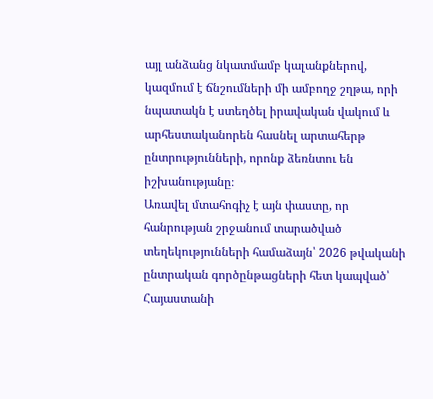այլ անձանց նկատմամբ կալանքներով, կազմում է ճնշումների մի ամբողջ շղթա, որի նպատակն է ստեղծել իրավական վակում և արհեստականորեն հասնել արտահերթ ընտրությունների, որոնք ձեռնտու են իշխանությանը։
Առավել մտահոգիչ է այն փաստը, որ հանրության շրջանում տարածված տեղեկությունների համաձայն՝ 2026 թվականի ընտրական գործընթացների հետ կապված՝ Հայաստանի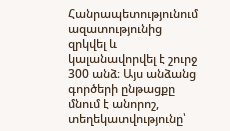Հանրապետությունում ազատությունից զրկվել և կալանավորվել է շուրջ 300 անձ։ Այս անձանց գործերի ընթացքը մնում է անորոշ, տեղեկատվությունը՝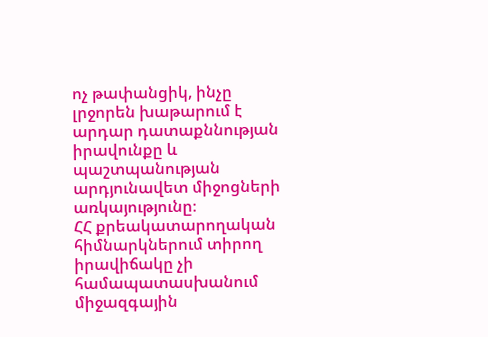ոչ թափանցիկ, ինչը լրջորեն խաթարում է արդար դատաքննության իրավունքը և պաշտպանության արդյունավետ միջոցների առկայությունը։
ՀՀ քրեակատարողական հիմնարկներում տիրող իրավիճակը չի համապատասխանում միջազգային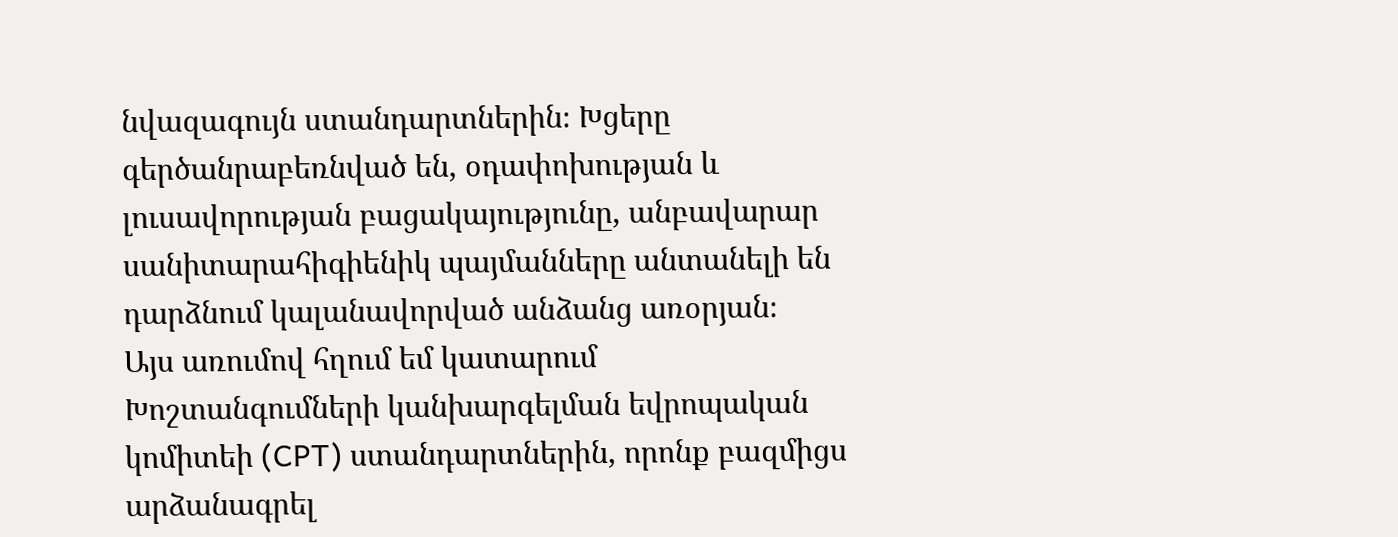նվազագույն ստանդարտներին։ Խցերը գերծանրաբեռնված են, օդափոխության և լուսավորության բացակայությունը, անբավարար սանիտարահիգիենիկ պայմանները անտանելի են դարձնում կալանավորված անձանց առօրյան։
Այս առումով հղում եմ կատարում Խոշտանգումների կանխարգելման եվրոպական կոմիտեի (CPT) ստանդարտներին, որոնք բազմիցս արձանագրել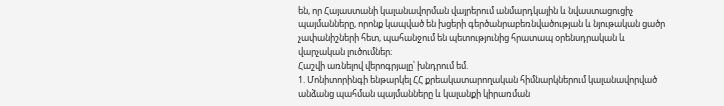են, որ Հայաստանի կալանավորման վայրերում անմարդկային և նվաստացուցիչ պայմանները, որոնք կապված են խցերի գերծանրաբեռնվածության և նյութական ցածր չափանիշների հետ, պահանջում են պետությունից հրատապ օրենսդրական և վարչական լուծումներ։
Հաշվի առնելով վերոգրյալը՝ խնդրում եմ.
1. Մոնիտորինգի ենթարկել ՀՀ քրեակատարողական հիմնարկներում կալանավորված անձանց պահման պայմանները և կալանքի կիրառման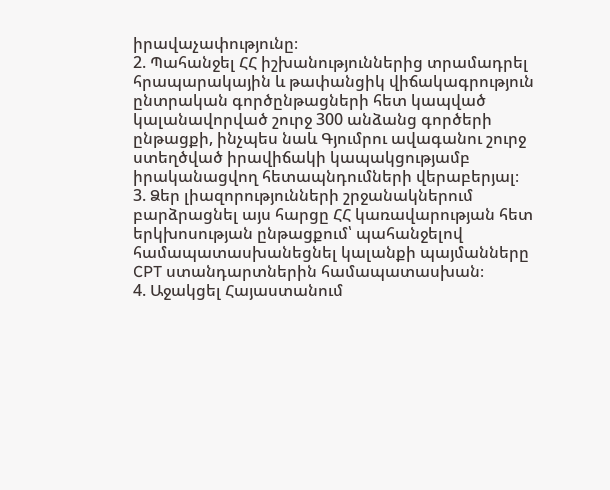իրավաչափությունը։
2. Պահանջել ՀՀ իշխանություններից տրամադրել հրապարակային և թափանցիկ վիճակագրություն ընտրական գործընթացների հետ կապված կալանավորված շուրջ 300 անձանց գործերի ընթացքի, ինչպես նաև Գյումրու ավագանու շուրջ ստեղծված իրավիճակի կապակցությամբ իրականացվող հետապնդումների վերաբերյալ։
3. Ձեր լիազորությունների շրջանակներում բարձրացնել այս հարցը ՀՀ կառավարության հետ երկխոսության ընթացքում՝ պահանջելով համապատասխանեցնել կալանքի պայմանները CPT ստանդարտներին համապատասխան։
4. Աջակցել Հայաստանում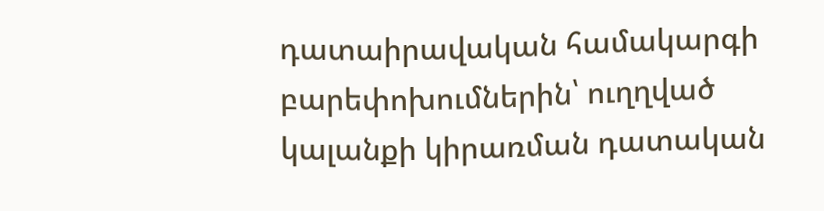դատաիրավական համակարգի բարեփոխումներին՝ ուղղված կալանքի կիրառման դատական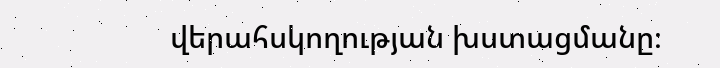վերահսկողության խստացմանը։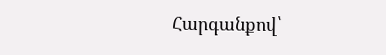Հարգանքով՝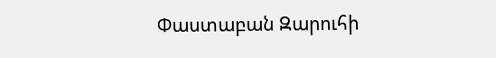Փաստաբան Զարուհի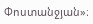Փոստանջյան»։